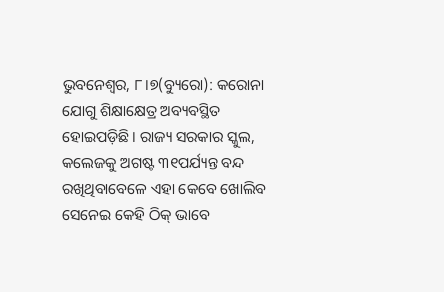ଭୁବନେଶ୍ୱର, ୮।୭(ବ୍ୟୁରୋ): କରୋନା ଯୋଗୁ ଶିକ୍ଷାକ୍ଷେତ୍ର ଅବ୍ୟବସ୍ଥିତ ହୋଇପଡ଼ିଛି। ରାଜ୍ୟ ସରକାର ସ୍କୁଲ, କଲେଜକୁ ଅଗଷ୍ଟ ୩୧ପର୍ଯ୍ୟନ୍ତ ବନ୍ଦ ରଖିଥିବାବେଳେ ଏହା କେବେ ଖୋଲିବ ସେନେଇ କେହି ଠିକ୍ ଭାବେ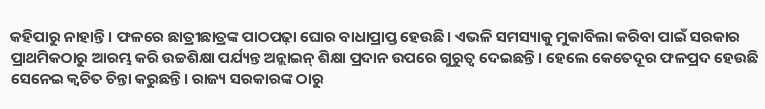କହିପାରୁ ନାହାନ୍ତି। ଫଳରେ ଛାତ୍ରୀଛାତ୍ରଙ୍କ ପାଠପଢ଼ା ଘୋର ବାଧାପ୍ରାପ୍ତ ହେଉଛି। ଏଭଳି ସମସ୍ୟାକୁ ମୁକାବିଲା କରିବା ପାଇଁ ସରକାର ପ୍ରାଥମିକଠାରୁ ଆରମ୍ଭ କରି ଉଚ୍ଚଶିକ୍ଷା ପର୍ଯ୍ୟନ୍ତ ଅନ୍ଲାଇନ୍ ଶିକ୍ଷା ପ୍ରଦାନ ଉପରେ ଗୁରୁତ୍ୱ ଦେଇଛନ୍ତି। ହେଲେ କେତେଦୂର ଫଳପ୍ରଦ ହେଉଛି ସେନେଇ କ୍ୱଚିତ ଚିନ୍ତା କରୁଛନ୍ତି। ରାଜ୍ୟ ସରକାରଙ୍କ ଠାରୁ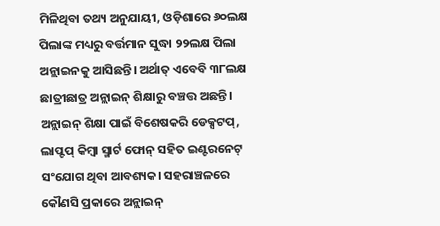ମିଳିଥିବା ତଥ୍ୟ ଅନୁଯାୟୀ, ଓଡ଼ିଶାରେ ୬୦ଲକ୍ଷ ପିଲାଙ୍କ ମଧ୍ୟରୁ ବର୍ତ୍ତମାନ ସୁଦ୍ଧା ୨୨ଲକ୍ଷ ପିଲା ଅନ୍ଲାଇନକୁ ଆସିଛନ୍ତି। ଅର୍ଥାତ୍ ଏବେବି ୩୮ଲକ୍ଷ ଛାତ୍ରୀଛାତ୍ର ଅନ୍ଲାଇନ୍ ଶିକ୍ଷାରୁ ବଞ୍ଚତ୍ତ ଅଛନ୍ତି।
ଅନ୍ଲାଇନ୍ ଶିକ୍ଷା ପାଇଁ ବିଶେଷକରି ଡେକ୍ସଟପ୍, ଲାପ୍ଟପ୍ କିମ୍ବା ସ୍ମାର୍ଟ ଫୋନ୍ ସହିତ ଇଣ୍ଟରନେଟ୍ ସଂଯୋଗ ଥିବା ଆବଶ୍ୟକ। ସହରାଞ୍ଚଳରେ କୌଣସି ପ୍ରକାରେ ଅନ୍ଲାଇନ୍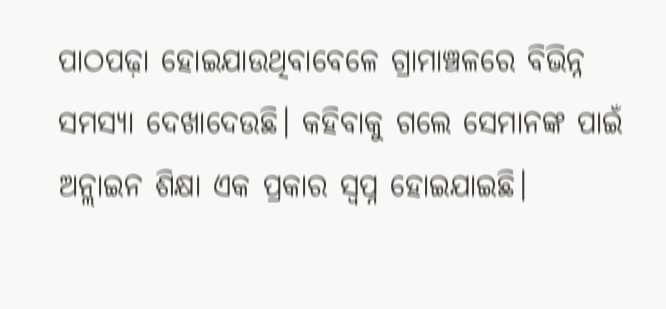ପାଠପଢ଼ା ହୋଇଯାଉଥିବାବେଳେ ଗ୍ରାମାଞ୍ଚଳରେ ବିଭିନ୍ନ ସମସ୍ୟା ଦେଖାଦେଉଛି। କହିବାକୁ ଗଲେ ସେମାନଙ୍କ ପାଇଁ ଅନ୍ଲାଇନ ଶିକ୍ଷା ଏକ ପ୍ରକାର ସ୍ବପ୍ନ ହୋଇଯାଇଛି।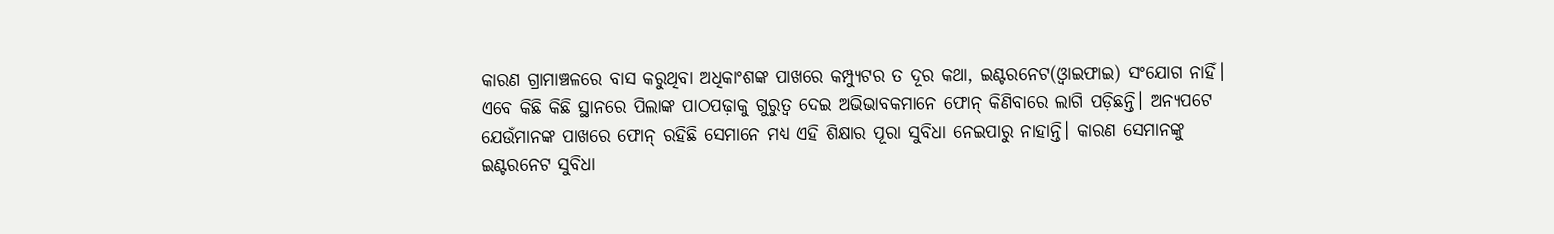କାରଣ ଗ୍ରାମାଞ୍ଚଳରେ ବାସ କରୁଥିବା ଅଧିକାଂଶଙ୍କ ପାଖରେ କମ୍ପ୍ୟୁଟର ତ ଦୂର କଥା, ଇଣ୍ଟରନେଟ(ଓ୍ବାଇଫାଇ) ସଂଯୋଗ ନାହିଁ। ଏବେ କିଛି କିଛି ସ୍ଥାନରେ ପିଲାଙ୍କ ପାଠପଢ଼ାକୁ ଗୁରୁତ୍ୱ ଦେଇ ଅଭିଭାବକମାନେ ଫୋନ୍ କିଣିବାରେ ଲାଗି ପଡ଼ିଛନ୍ତି। ଅନ୍ୟପଟେ ଯେଉଁମାନଙ୍କ ପାଖରେ ଫୋନ୍ ରହିଛି ସେମାନେ ମଧ୍ୟ ଏହି ଶିକ୍ଷାର ପୂରା ସୁବିଧା ନେଇପାରୁ ନାହାନ୍ତି। କାରଣ ସେମାନଙ୍କୁ ଇଣ୍ଟରନେଟ ସୁବିଧା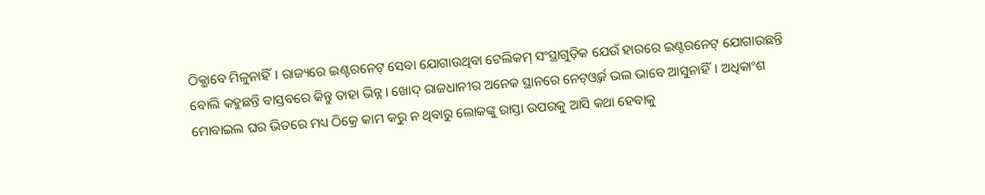ଠିକ୍ଭାବେ ମିଳୁନାହିଁ। ରାଜ୍ୟରେ ଇଣ୍ଟରନେଟ୍ ସେବା ଯୋଗାଉଥିବା ଟେଲିକମ୍ ସଂସ୍ଥାଗୁଡ଼ିକ ଯେଉଁ ହାରରେ ଇଣ୍ଟରନେଟ୍ ଯୋଗାଉଛନ୍ତି ବୋଲି କହୁଛନ୍ତି ବାସ୍ତବରେ କିନ୍ତୁ ତାହା ଭିନ୍ନ। ଖୋଦ୍ ରାଜଧାନୀର ଅନେକ ସ୍ଥାନରେ ନେଟ୍ଓ୍ବର୍କ ଭଲ ଭାବେ ଆସୁନାହିଁ। ଅଧିକାଂଶ ମୋବାଇଲ ଘର ଭିତରେ ମଧ୍ୟ ଠିକ୍ରେ କାମ କରୁ ନ ଥିବାରୁ ଲୋକଙ୍କୁ ରାସ୍ତା ଉପରକୁ ଆସି କଥା ହେବାକୁ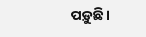ପଡ଼ୁଛି।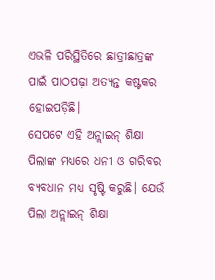ଏଭଳି ପରିସ୍ଥିତିରେ ଛାତ୍ରୀଛାତ୍ରଙ୍କ ପାଇଁ ପାଠପଢ଼ା ଅତ୍ୟନ୍ତ କଷ୍ଟକର ହୋଇପଡ଼ିଛି।
ସେପଟେ ଏହି ଅନ୍ଲାଇନ୍ ଶିକ୍ଷା ପିଲାଙ୍କ ମଧ୍ୟରେ ଧନୀ ଓ ଗରିବର ବ୍ୟବଧାନ ମଧ୍ୟ ସୃଷ୍ଟି କରୁଛି। ଯେଉଁ ପିଲା ଅନ୍ଲାଇନ୍ ଶିକ୍ଷା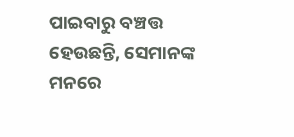ପାଇବାରୁ ବଞ୍ଚତ୍ତ ହେଉଛନ୍ତି, ସେମାନଙ୍କ ମନରେ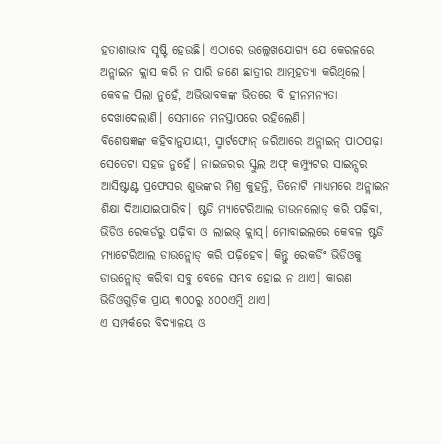ହତାଶାଭାବ ସୃଷ୍ଟି ହେଉଛି। ଏଠାରେ ଉଲ୍ଲେଖଯୋଗ୍ୟ ଯେ କେରଳରେ ଅନ୍ଲାଇନ କ୍ଲାସ କରି ନ ପାରି ଜଣେ ଛାତ୍ରୀର ଆତ୍ମହତ୍ୟା କରିଥିଲେ। କେବଳ ପିଲା ନୁହେଁ, ଅଭିଭାବକଙ୍କ ଭିତରେ ବି ହୀନମନ୍ୟତା ଦେଖାଦେଲାଣି। ସେମାନେ ମନସ୍ତାପରେ ରହିଲେଣି।
ବିଶେଷଜ୍ଞଙ୍କ କହିବାନୁଯାୟୀ, ସ୍ମାର୍ଟଫୋନ୍ ଜରିଆରେ ଅନ୍ଲାଇନ୍ ପାଠପଢ଼ା ସେତେଟା ସହଜ ନୁହେଁ। ନାଇଜରର ସ୍କୁଲ ଅଫ୍ କମ୍ପ୍ୟୁଟର ସାଇନ୍ସର ଆସିଷ୍ଟାଣ୍ଟ ପ୍ରଫେସର ଶୁଭଙ୍କର ମିଶ୍ର କୁହନ୍ତି, ତିନୋଟି ମାଧ୍ୟମରେ ଅନ୍ଲାଇନ ଶିକ୍ଷା ଦିଆଯାଇପାରିବ। ଷ୍ଟଡି ମ୍ୟାଟେରିଆଲ ଡାଉନଲୋଡ୍ କରି ପଢ଼ିବା, ଭିଡିଓ ରେକର୍ଡରୁ ପଢ଼ିବା ଓ ଲାଇଭ୍ କ୍ଲାସ୍। ମୋବାଇଲରେ କେବଳ ଷ୍ଟଡି ମ୍ୟାଟେରିଆଲ ଡାଉନ୍ଲୋଡ୍ କରି ପଢ଼ିହେବ। କିନ୍ତୁ ରେକର୍ଡିଂ ଭିଡିଓକୁ ଡାଉନ୍ଲୋଡ୍ କରିବା ସବୁ ବେଳେ ସମ୍ଭବ ହୋଇ ନ ଥାଏ। କାରଣ ଭିଡିଓଗୁଡ଼ିକ ପ୍ରାୟ ୩୦୦ରୁ ୪୦୦ଏମ୍ବି ଥାଏ।
ଏ ସମ୍ପର୍କରେ ବିଦ୍ୟାଳୟ ଓ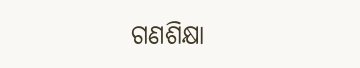ଗଣଶିକ୍ଷା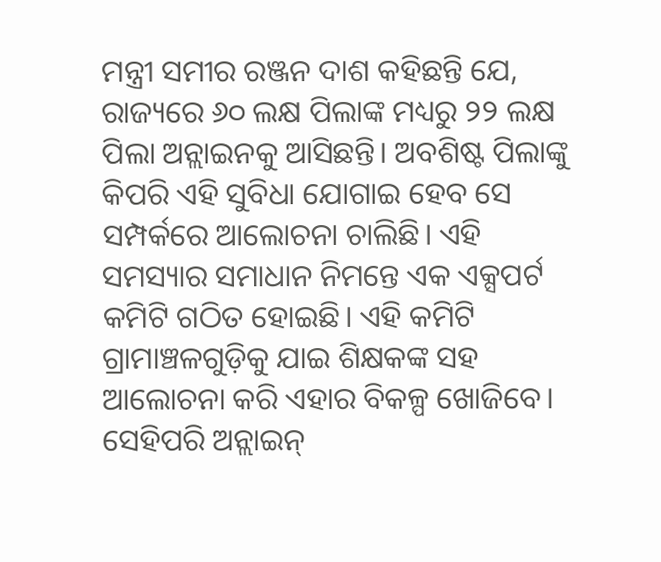ମନ୍ତ୍ରୀ ସମୀର ରଞ୍ଜନ ଦାଶ କହିଛନ୍ତି ଯେ, ରାଜ୍ୟରେ ୬୦ ଲକ୍ଷ ପିଲାଙ୍କ ମଧ୍ୟରୁ ୨୨ ଲକ୍ଷ ପିଲା ଅନ୍ଲାଇନକୁ ଆସିଛନ୍ତି। ଅବଶିଷ୍ଟ ପିଲାଙ୍କୁ କିପରି ଏହି ସୁବିଧା ଯୋଗାଇ ହେବ ସେ ସମ୍ପର୍କରେ ଆଲୋଚନା ଚାଲିଛି। ଏହି ସମସ୍ୟାର ସମାଧାନ ନିମନ୍ତେ ଏକ ଏକ୍ସପର୍ଟ କମିଟି ଗଠିତ ହୋଇଛି। ଏହି କମିଟି ଗ୍ରାମାଞ୍ଚଳଗୁଡ଼ିକୁ ଯାଇ ଶିକ୍ଷକଙ୍କ ସହ ଆଲୋଚନା କରି ଏହାର ବିକଳ୍ପ ଖୋଜିବେ। ସେହିପରି ଅନ୍ଲାଇନ୍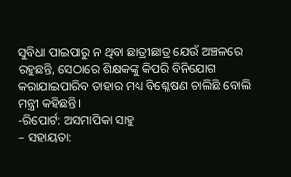ସୁବିଧା ପାଇପାରୁ ନ ଥିବା ଛାତ୍ରୀଛାତ୍ର ଯେଉଁ ଅଞ୍ଚଳରେ ରହୁଛନ୍ତି, ସେଠାରେ ଶିକ୍ଷକଙ୍କୁ କିପରି ବିନିଯୋଗ କରାଯାଇପାରିବ ତାହାର ମଧ୍ୟ ବିଶ୍ଳେଷଣ ଚାଲିଛି ବୋଲି ମନ୍ତ୍ରୀ କହିଛନ୍ତି।
-ରିପୋର୍ଟ: ଅସମାପିକା ସାହୁ
– ସହାୟତା: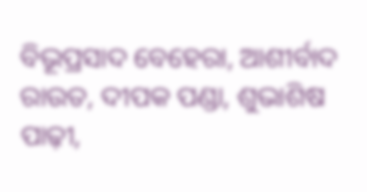ବିଭୂପ୍ରସାଦ ବେହେରା, ଆଶୀର୍ବାଦ ରାଉତ, ଦୀପକ ପଣ୍ଡା, ଶୁଭାଶିଷ ପାଢ଼ୀ,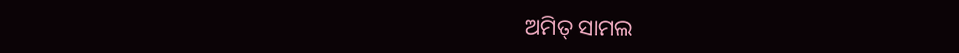ଅମିତ୍ ସାମଲ